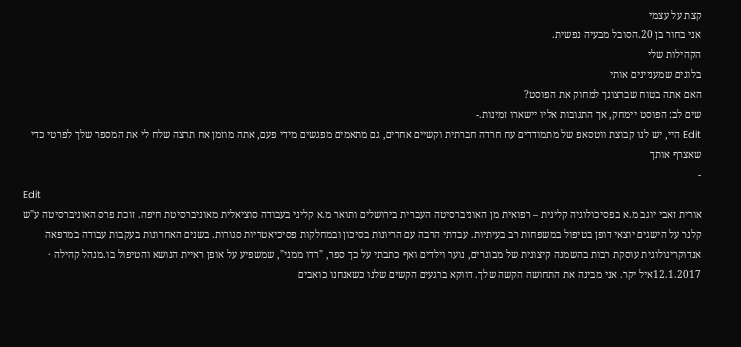קצת על עצמי
אני בחור בן 20.הסובל מבעיה נפשית.
הקהילות שלי
בלוגים שמעניינים אותי
האם אתה בטוח שברצונך למחוק את הפוסט?
שים לב: הפוסט יימחק, אך התגובות אליו יישארו זמינות.-
Edit היי, יש לנו קבוצת ווטסאפ של מתמודדים עח חרדה חברתית וקשיים אחרים, גם מתאמים מפגשים מידי פעם, אתה מוזמן אח תרצה שלח לי את המספר שלך לפרטי כדי שאצרף אותך
-
Edit
אורית זאבי יוגב מ.א בפסיכולוגיה קלינית – רפואית מן האוניברסיטה העברית בירושלים ותואר מ.א קליני בעבודה סוציאלית מאוניברסיטת חיפה. זוכת פרס האוניברסיטה ע"ש קלנר על הישגים יוצאי דופן בטיפול במשפחות רב בעיתיות. עבדתי הרבה עם הריונות בסיכון ובמחלקות פסיכיאטריות סגורות. בשנים האחרונות בעקבות עבודה במרפאה אנדוקרינולוגית עוסקת רבות בהשמנה קיצונית של מבוגרים, נוער וילדים ואף כתבתי על כך ספר, "רדו ממני", שמשפיע על אופן ראיית הנושא והטיפול בו.מנהל קהילה · 12.1.2017איל יקר. אני מבינה את התחושה הקשה שלך. דווקא ברגעים הקשים שלנו כשאנחנו כואבים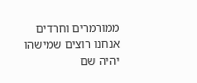ממורמרים וחרדים אנחנו רוצים שמישהו יהיה שם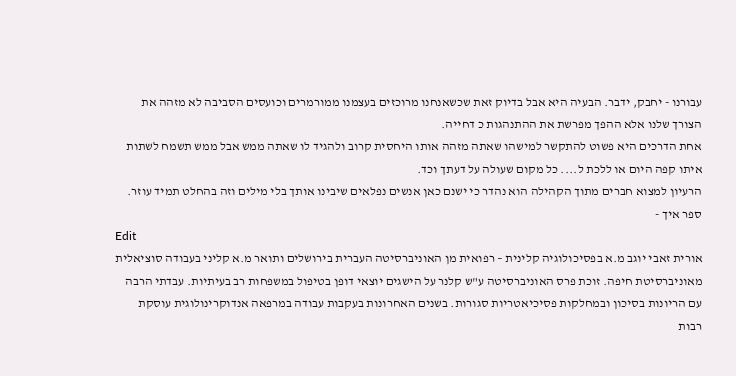עבורנו - יחבק, ידבר. הבעיה היא אבל בדיוק זאת שכשאנחנו מרוכזים בעצמנו ממורמרים וכועסים הסביבה לא מזהה את הצורך שלנו אלא ההפך מפרשת את ההתנהגות כ דחייה.
אחת הדרכים היא פשוט להתקשר למישהו שאתה מזהה אותו היחסית קרוב ולהגיד לו שאתה ממש אבל ממש תשמח לשתות איתו קפה היום או ללכת ל.... כל מקום שעולה על דעתך וכד.
הרעיון למצוא חברים מתוך הקהילה הוא נהדר כי ישנם כאן אנשים נפלאים שיבינו אותך בלי מילים וזה בהחלט תמיד עוזר.
ספר איך -
Edit
אורית זאבי יוגב מ.א בפסיכולוגיה קלינית – רפואית מן האוניברסיטה העברית בירושלים ותואר מ.א קליני בעבודה סוציאלית מאוניברסיטת חיפה. זוכת פרס האוניברסיטה ע"ש קלנר על הישגים יוצאי דופן בטיפול במשפחות רב בעיתיות. עבדתי הרבה עם הריונות בסיכון ובמחלקות פסיכיאטריות סגורות. בשנים האחרונות בעקבות עבודה במרפאה אנדוקרינולוגית עוסקת רבות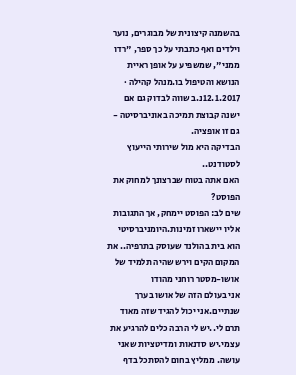בהשמנה קיצונית של מבוגרים, נוער וילדים ואף כתבתי על כך ספר, "רדו ממני", שמשפיע על אופן ראיית הנושא והטיפול בו.מנהל קהילה · 12.1.2017נ.ב שווה לבדוק גם אם ישנה קבוצת תמיכה באוניברסיטה - גם זו אופציה.
הבדיקה היא מול שירותי הייעוץ לסטודנט..
האם אתה בטוח שברצונך למחוק את הפוסט?
שים לב: הפוסט יימחק, אך התגובות אליו יישארו זמינות.היומניברסיטי הוא בית בהולנד שעוסק בתרפיה.. את המקום הקים וירש שהיה תלמיד של אושו-מסטר רוחני מהודו
אני בעולם הזה של אושו בערך שנתיים.אני יכול להגיד שזה מאוד תרם לי..יש לי הרבה כלים להרגיע את עצמי.יש סדנאות ומדיטציות שאני עושה. ממליץ בחום להסתכל בדף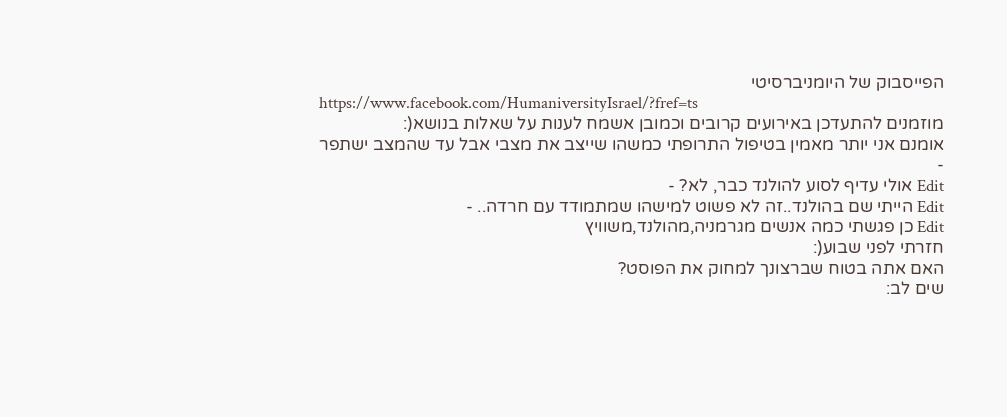הפייסבוק של היומניברסיטי
https://www.facebook.com/HumaniversityIsrael/?fref=ts
מוזמנים להתעדכן באירועים קרובים וכמובן אשמח לענות על שאלות בנושא(:
אומנם אני יותר מאמין בטיפול התרופתי כמשהו שייצב את מצבי אבל עד שהמצב ישתפר
-
Edit אולי עדיף לסוע להולנד כבר, לא? -
Edit הייתי שם בהולנד..זה לא פשוט למישהו שמתמודד עם חרדה.. -
Edit כן פגשתי כמה אנשים מגרמניה,מהולנד,משוויץ
חזרתי לפני שבוע(:
האם אתה בטוח שברצונך למחוק את הפוסט?
שים לב: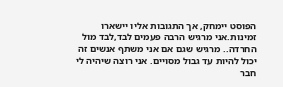הפוסט יימחק, אך התגובות אליו יישארו זמינות.אני מרגיש הרבה פעמים לבד,לבד מול החרדה.. מרגיש שגם אם אני משתף אנשים זה יכול להיות עד גבול מסויים. אני רוצה שיהיה לי חבר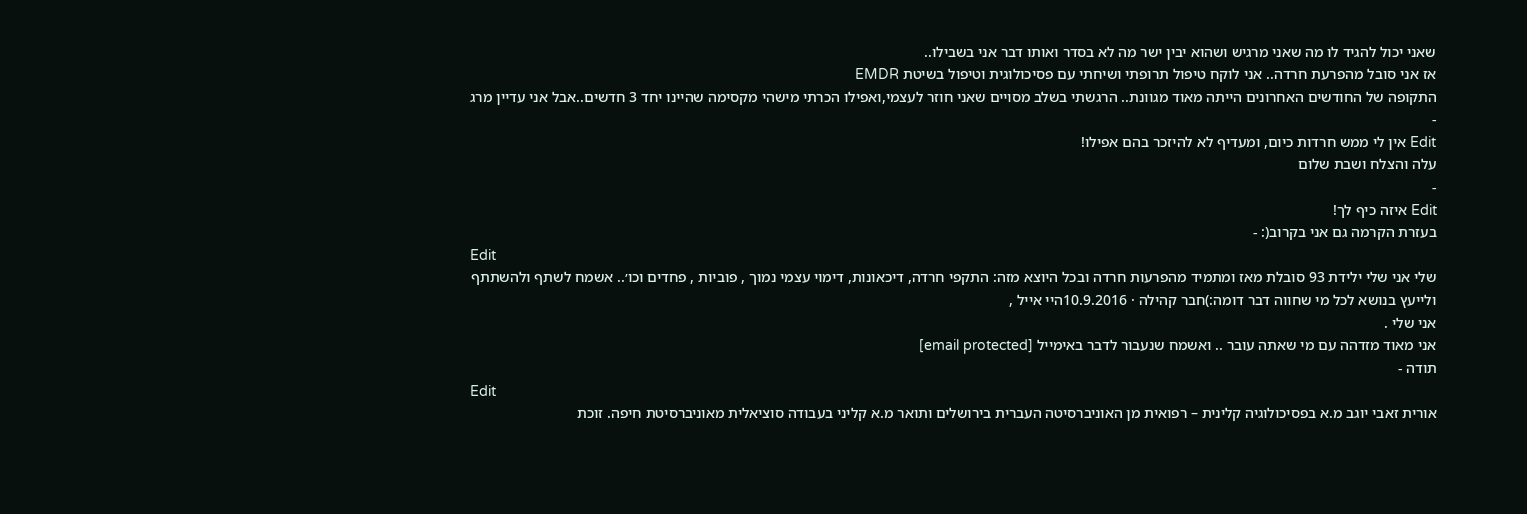שאני יכול להגיד לו מה שאני מרגיש ושהוא יבין ישר מה לא בסדר ואותו דבר אני בשבילו..
אז אני סובל מהפרעת חרדה.. אני לוקח טיפול תרופתי ושיחתי עם פסיכולוגית וטיפול בשיטת EMDR
התקופה של החודשים האחרונים הייתה מאוד מגוונת.. הרגשתי בשלב מסויים שאני חוזר לעצמי,ואפילו הכרתי מישהי מקסימה שהיינו יחד 3 חדשים..אבל אני עדיין מרג
-
Edit אין לי ממש חרדות כיום, ומעדיף לא להיזכר בהם אפילו!
עלה והצלח ושבת שלום
-
Edit איזה כיף לך!
בעזרת הקרמה גם אני בקרוב(: -
Edit
שלי אני שלי ילידת 93 סובלת מאז ומתמיד מהפרעות חרדה ובכל היוצא מזה: התקפי חרדה, דיכאונות, דימוי עצמי נמוך , פוביות , פחדים וכו׳.. אשמח לשתף ולהשתתף ולייעץ בנושא לכל מי שחווה דבר דומה:)חבר קהילה · 10.9.2016היי אייל ,
אני שלי .
אני מאוד מזדהה עם מי שאתה עובר .. ואשמח שנעבור לדבר באימייל [email protected]
תודה -
Edit
אורית זאבי יוגב מ.א בפסיכולוגיה קלינית – רפואית מן האוניברסיטה העברית בירושלים ותואר מ.א קליני בעבודה סוציאלית מאוניברסיטת חיפה. זוכת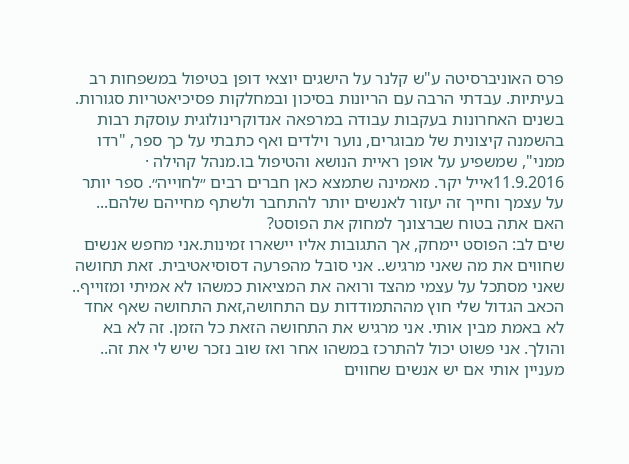פרס האוניברסיטה ע"ש קלנר על הישגים יוצאי דופן בטיפול במשפחות רב בעיתיות. עבדתי הרבה עם הריונות בסיכון ובמחלקות פסיכיאטריות סגורות. בשנים האחרונות בעקבות עבודה במרפאה אנדוקרינולוגית עוסקת רבות בהשמנה קיצונית של מבוגרים, נוער וילדים ואף כתבתי על כך ספר, "רדו ממני", שמשפיע על אופן ראיית הנושא והטיפול בו.מנהל קהילה · 11.9.2016אייל יקר. מאמינה שתמצא כאן חברים רבים ״לחוייה״. ספר יותר על עצמך וחייך זה יעזור לאנשים יותר להתחבר ולשתף מחייהם שלהם...
האם אתה בטוח שברצונך למחוק את הפוסט?
שים לב: הפוסט יימחק, אך התגובות אליו יישארו זמינות.אני מחפש אנשים שחווים את מה שאני מרגיש.. אני סובל מהפרעה דסוסיאטיבית. זאת תחושה שאני מסתכל על עצמי מהצד ורואה את המציאות כמשהו לא אמיתי ומזוייף.. הכאב הגדול שלי חוץ מההתמודדות עם התחושה,זאת התחושה שאף אחד לא באמת מבין אותי. אני מרגיש את התחושה הזאת כל הזמן. זה לא בא והולך. אני פשוט יכול להתרכז במשהו אחר ואז שוב נזכר שיש לי את זה.. מעניין אותי אם יש אנשים שחווים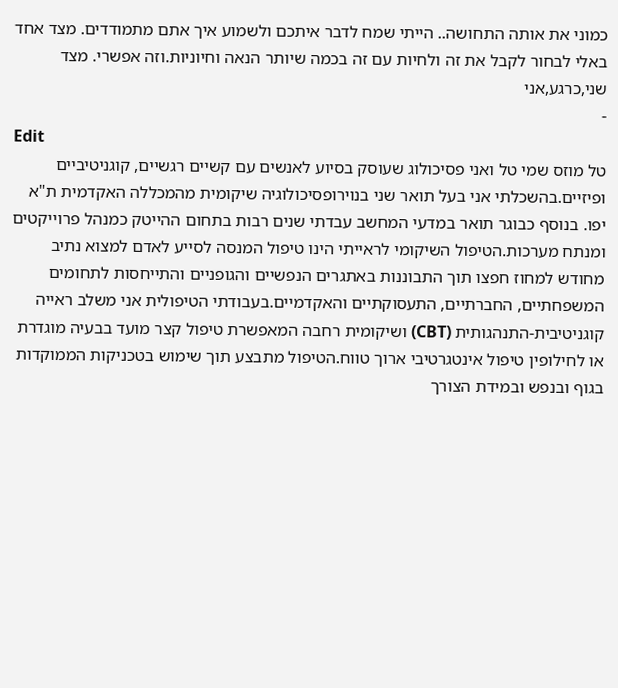כמוני את אותה התחושה.. הייתי שמח לדבר איתכם ולשמוע איך אתם מתמודדים. מצד אחד באלי לבחור לקבל את זה ולחיות עם זה בכמה שיותר הנאה וחיוניות.וזה אפשרי. מצד שני,כרגע,אני
-
Edit
טל מוזס שמי טל ואני פסיכולוג שעוסק בסיוע לאנשים עם קשיים רגשיים, קוגניטיביים ופיזיים.בהשכלתי אני בעל תואר שני בנוירופסיכולוגיה שיקומית מהמכללה האקדמית ת"א יפו. בנוסף כבוגר תואר במדעי המחשב עבדתי שנים רבות בתחום ההייטק כמנהל פרוייקטים ומנתח מערכות.הטיפול השיקומי לראייתי הינו טיפול המנסה לסייע לאדם למצוא נתיב מחודש למחוז חפצו תוך התבוננות באתגרים הנפשיים והגופניים והתייחסות לתחומים המשפחתיים, החברתיים, התעסוקתיים והאקדמיים.בעבודתי הטיפולית אני משלב ראייה קוגניטיבית-התנהגותית (CBT) ושיקומית רחבה המאפשרת טיפול קצר מועד בבעיה מוגדרת או לחילופין טיפול אינטגרטיבי ארוך טווח.הטיפול מתבצע תוך שימוש בטכניקות הממוקדות בגוף ובנפש ובמידת הצורך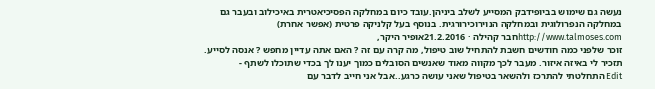נעשה גם שימוש בביופידבק המסייע לשלב ביניהן.עובד כיום במחלקה הפסיכיאטרית באיכילוב ובעבר גם במחלקה הנפרולוגית ובמחלקה הנוירוכירורגית. בנוסף בעל קלניקה פרטית (אפשר אחרת) http://www.talmoses.comחבר קהילה · 21.2.2016אופיר היקר,
זוכר שלפני כמה חודשים חשבת להתחיל שוב טיפול, מה קרה עם זה ? האם אתה עדיין מחפש ? אנסה לסייע. תזכיר לי באיזה איזור. מעבר לכך מקווה מאוד שאנשים הסובלים כמוך יענו לך בכדי שתוכלו לשתף -
Edit התחלטתי להתרכז ולהשאר בטיפול שאני עושה כרגע..אבל אני חייב לדבר עם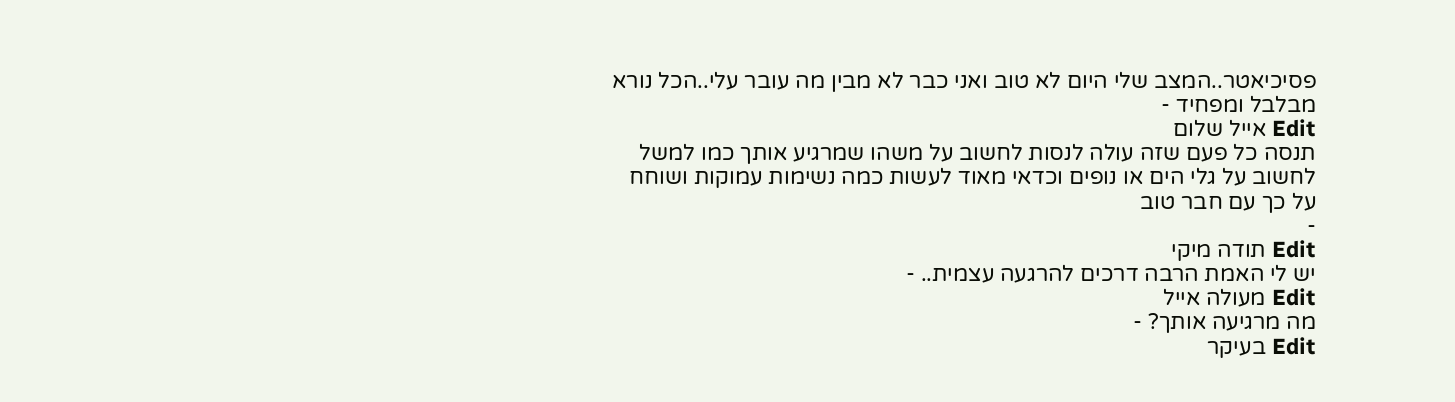פסיכיאטר..המצב שלי היום לא טוב ואני כבר לא מבין מה עובר עלי..הכל נורא מבלבל ומפחיד -
Edit אייל שלום
תנסה כל פעם שזה עולה לנסות לחשוב על משהו שמרגיע אותך כמו למשל לחשוב על גלי הים או נופים וכדאי מאוד לעשות כמה נשימות עמוקות ושוחח על כך עם חבר טוב
-
Edit תודה מיקי
יש לי האמת הרבה דרכים להרגעה עצמית.. -
Edit מעולה אייל
מה מרגיעה אותך? -
Edit בעיקר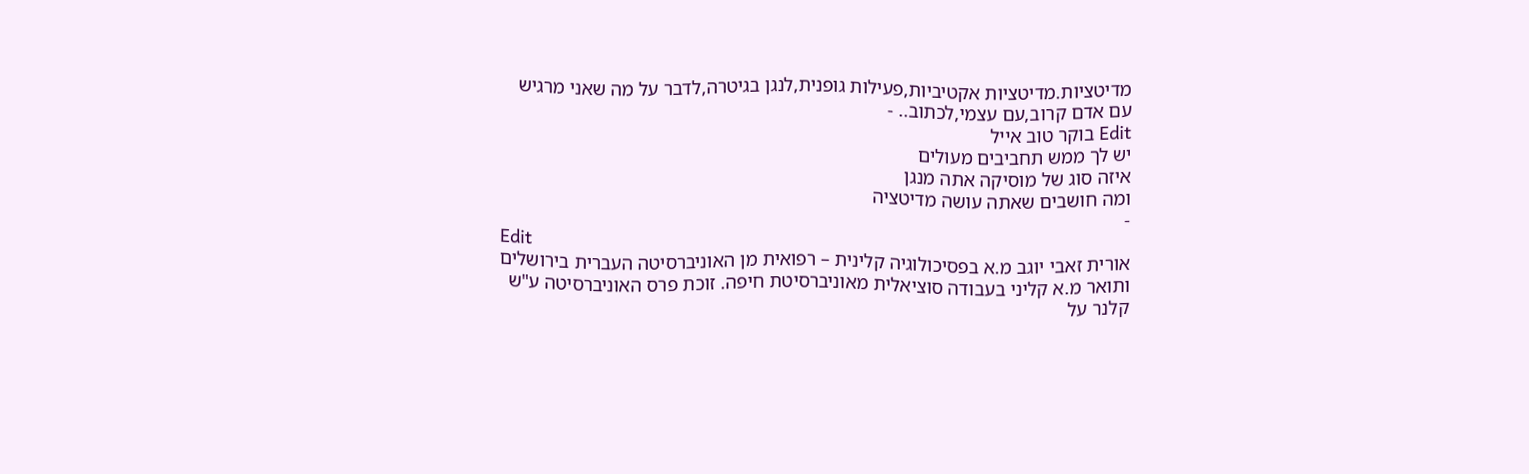מדיטציות.מדיטציות אקטיביות,פעילות גופנית,לנגן בגיטרה,לדבר על מה שאני מרגיש עם אדם קרוב,עם עצמי,לכתוב.. -
Edit בוקר טוב אייל
יש לך ממש תחביבים מעולים
איזה סוג של מוסיקה אתה מנגן
ומה חושבים שאתה עושה מדיטציה
-
Edit
אורית זאבי יוגב מ.א בפסיכולוגיה קלינית – רפואית מן האוניברסיטה העברית בירושלים ותואר מ.א קליני בעבודה סוציאלית מאוניברסיטת חיפה. זוכת פרס האוניברסיטה ע"ש קלנר על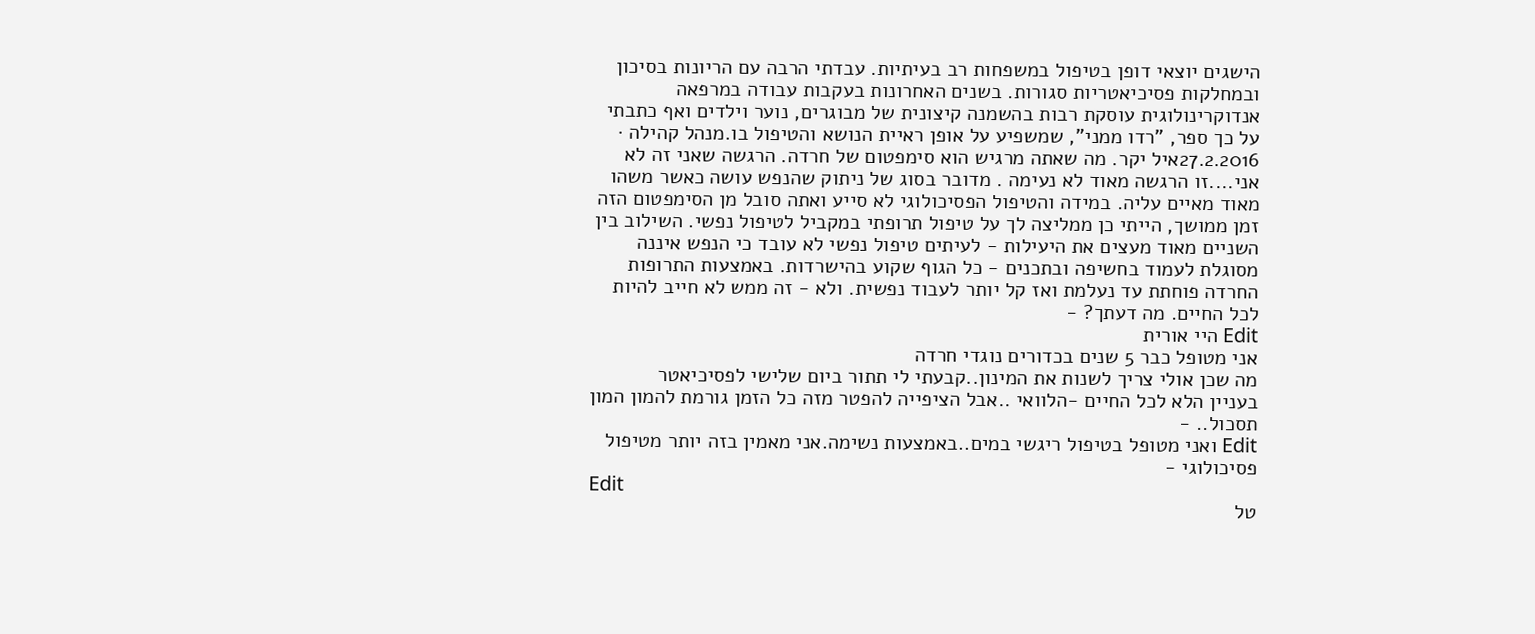הישגים יוצאי דופן בטיפול במשפחות רב בעיתיות. עבדתי הרבה עם הריונות בסיכון ובמחלקות פסיכיאטריות סגורות. בשנים האחרונות בעקבות עבודה במרפאה אנדוקרינולוגית עוסקת רבות בהשמנה קיצונית של מבוגרים, נוער וילדים ואף כתבתי על כך ספר, "רדו ממני", שמשפיע על אופן ראיית הנושא והטיפול בו.מנהל קהילה · 27.2.2016איל יקר. מה שאתה מרגיש הוא סימפטום של חרדה. הרגשה שאני זה לא אני....זו הרגשה מאוד לא נעימה . מדובר בסוג של ניתוק שהנפש עושה כאשר משהו מאוד מאיים עליה. במידה והטיפול הפסיכולוגי לא סייע ואתה סובל מן הסימפטום הזה זמן ממושך, הייתי כן ממליצה לך על טיפול תרופתי במקביל לטיפול נפשי. השילוב בין השניים מאוד מעצים את היעילות - לעיתים טיפול נפשי לא עובד כי הנפש איננה מסוגלת לעמוד בחשיפה ובתכנים - כל הגוף שקוע בהישרדות. באמצעות התרופות החרדה פוחתת עד נעלמת ואז קל יותר לעבוד נפשית. ולא - זה ממש לא חייב להיות לכל החיים. מה דעתך? -
Edit היי אורית
אני מטופל כבר 5 שנים בכדורים נוגדי חרדה
מה שכן אולי צריך לשנות את המינון..קבעתי לי תתור ביום שלישי לפסיכיאטר
בעניין הלא לכל החיים -הלוואי ..אבל הציפייה להפטר מזה כל הזמן גורמת להמון המון תסכול.. -
Edit ואני מטופל בטיפול ריגשי במים..באמצעות נשימה.אני מאמין בזה יותר מטיפול פסיכולוגי -
Edit
טל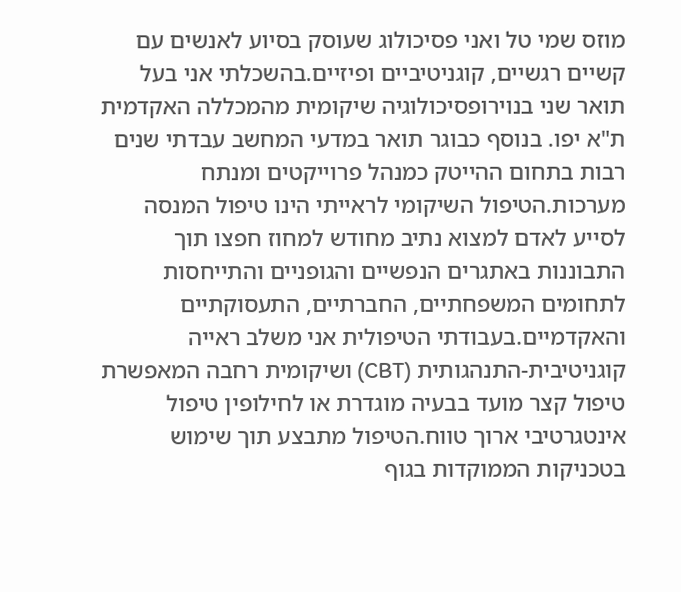מוזס שמי טל ואני פסיכולוג שעוסק בסיוע לאנשים עם קשיים רגשיים, קוגניטיביים ופיזיים.בהשכלתי אני בעל תואר שני בנוירופסיכולוגיה שיקומית מהמכללה האקדמית ת"א יפו. בנוסף כבוגר תואר במדעי המחשב עבדתי שנים רבות בתחום ההייטק כמנהל פרוייקטים ומנתח מערכות.הטיפול השיקומי לראייתי הינו טיפול המנסה לסייע לאדם למצוא נתיב מחודש למחוז חפצו תוך התבוננות באתגרים הנפשיים והגופניים והתייחסות לתחומים המשפחתיים, החברתיים, התעסוקתיים והאקדמיים.בעבודתי הטיפולית אני משלב ראייה קוגניטיבית-התנהגותית (CBT) ושיקומית רחבה המאפשרת טיפול קצר מועד בבעיה מוגדרת או לחילופין טיפול אינטגרטיבי ארוך טווח.הטיפול מתבצע תוך שימוש בטכניקות הממוקדות בגוף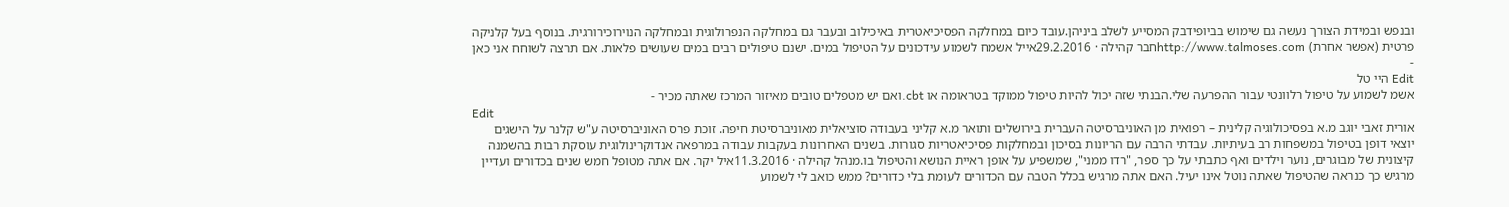ובנפש ובמידת הצורך נעשה גם שימוש בביופידבק המסייע לשלב ביניהן.עובד כיום במחלקה הפסיכיאטרית באיכילוב ובעבר גם במחלקה הנפרולוגית ובמחלקה הנוירוכירורגית. בנוסף בעל קלניקה פרטית (אפשר אחרת) http://www.talmoses.comחבר קהילה · 29.2.2016אייל אשמח לשמוע עידכונים על הטיפול במים. ישנם טיפולים רבים במים שעושים פלאות. אם תרצה לשוחח אני כאן -
Edit היי טל
אשמ לשמוע על טיפול רלוונטי עבור ההפרעה שלי.הבנתי שזה יכול להיות טיפול ממוקד בטראומה או cbt.ואם יש מטפלים טובים מאיזור המרכז שאתה מכיר -
Edit
אורית זאבי יוגב מ.א בפסיכולוגיה קלינית – רפואית מן האוניברסיטה העברית בירושלים ותואר מ.א קליני בעבודה סוציאלית מאוניברסיטת חיפה. זוכת פרס האוניברסיטה ע"ש קלנר על הישגים יוצאי דופן בטיפול במשפחות רב בעיתיות. עבדתי הרבה עם הריונות בסיכון ובמחלקות פסיכיאטריות סגורות. בשנים האחרונות בעקבות עבודה במרפאה אנדוקרינולוגית עוסקת רבות בהשמנה קיצונית של מבוגרים, נוער וילדים ואף כתבתי על כך ספר, "רדו ממני", שמשפיע על אופן ראיית הנושא והטיפול בו.מנהל קהילה · 11.3.2016איל יקר. אם אתה מטופל חמש שנים בכדורים ועדיין מרגיש כך כנראה שהטיפול שאתה נוטל אינו יעיל. האם אתה מרגיש בכלל הטבה עם הכדורים לעומת בלי כדורים? ממש כואב לי לשמוע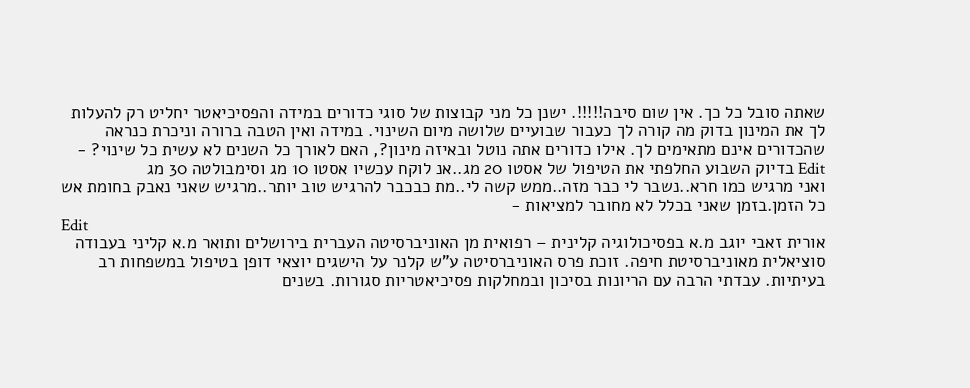שאתה סובל כל כך. אין שום סיבה!!!!!. ישנן כל מני קבוצות של סוגי כדורים במידה והפסיכיאטר יחליט רק להעלות לך את המינון בדוק מה קורה לך כעבור שבועיים שלושה מיום השינוי. במידה ואין הטבה ברורה וניכרת כנראה שהכדורים אינם מתאימים לך. אילו כדורים אתה נוטל ובאיזה מינון?, האם לאורך כל השנים לא עשית כל שינוי? -
Edit בדיוק השבוע החלפתי את הטיפול של אסטו 20 מג..אנ לוקח עכשיו אסטו 10 מג וסימבולטה 30 מג
ואני מרגיש כמו חרא..נשבר לי כבר מזה..ממש קשה לי..מת כבכבר להרגיש טוב יותר..מרגיש שאני נאבק בחומת אש כל הזמן.בזמן שאני בכלל לא מחובר למציאות -
Edit
אורית זאבי יוגב מ.א בפסיכולוגיה קלינית – רפואית מן האוניברסיטה העברית בירושלים ותואר מ.א קליני בעבודה סוציאלית מאוניברסיטת חיפה. זוכת פרס האוניברסיטה ע"ש קלנר על הישגים יוצאי דופן בטיפול במשפחות רב בעיתיות. עבדתי הרבה עם הריונות בסיכון ובמחלקות פסיכיאטריות סגורות. בשנים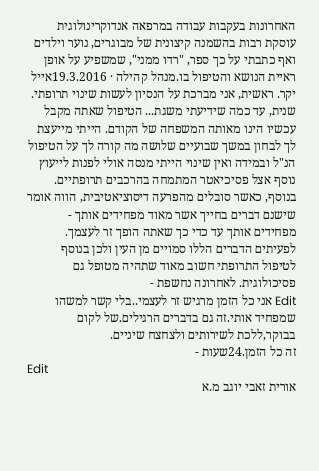האחרונות בעקבות עבודה במרפאה אנדוקרינולוגית עוסקת רבות בהשמנה קיצונית של מבוגרים, נוער וילדים ואף כתבתי על כך ספר, "רדו ממני", שמשפיע על אופן ראיית הנושא והטיפול בו.מנהל קהילה · 19.3.2016אייל יקר. ראשית, אני מברכת על הנסיון לעשות שינוי תרופתי. שנית, עד כמה שידיעתי משגת... הטיפול שאתה מקבל עכשיו הינו מאותה המשפחה של הקודם. הייתי מייעצת לך לבחון במשך שבועיים שלושה מה קורה לך על הטיפול הנ"ל ובמידה ואין שינוי הייתי מנסה אולי לפנות לייעוץ נוסף אצל פסיכיאטר המתמחה בהרכבים תרופתיים. בנוסף, כאשר סובלים מהפרעה דיסוציאטיבית, הווה אומר שישנם דברים בחייך אשר מאוד מפחידים אותך - מפחידים אותך עד כדי כך שאתה הופך זר לעצמך. לפעיתים הדברים הללו סמויים מן העין ולכן בנוסף לטיפול התרופתי חשוב מאוד שתהיה מטופל גם פסיכולוגית. לאחרונה נחשפת -
Edit אני כל הזמן מרגיש זר לעצמי..בלי קשר למשהו שמפחיד אותי.זה גם בדברים הרגילים.של לקום בבוקר,ללכת לשירותים ולצחצח שיניים.
זה כל הזמן.24שעות -
Edit
אורית זאבי יוגב מ.א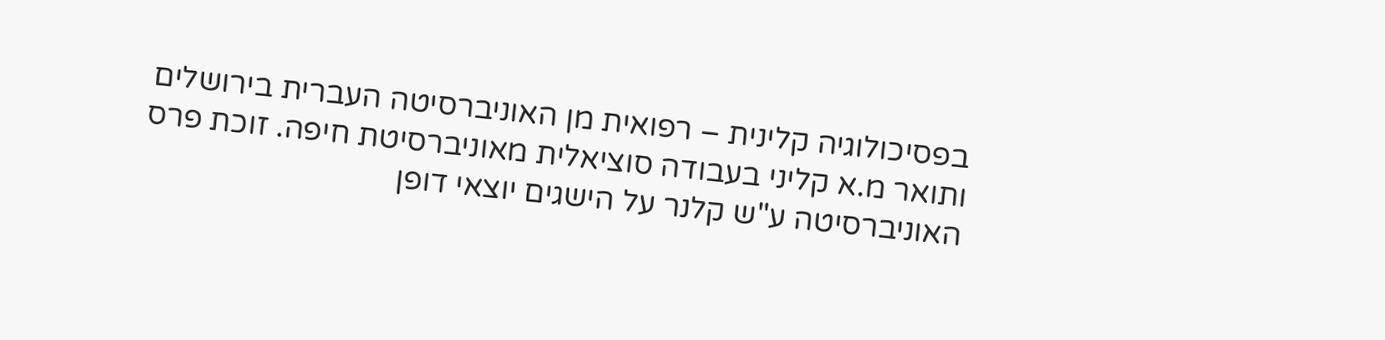בפסיכולוגיה קלינית – רפואית מן האוניברסיטה העברית בירושלים ותואר מ.א קליני בעבודה סוציאלית מאוניברסיטת חיפה. זוכת פרס האוניברסיטה ע"ש קלנר על הישגים יוצאי דופן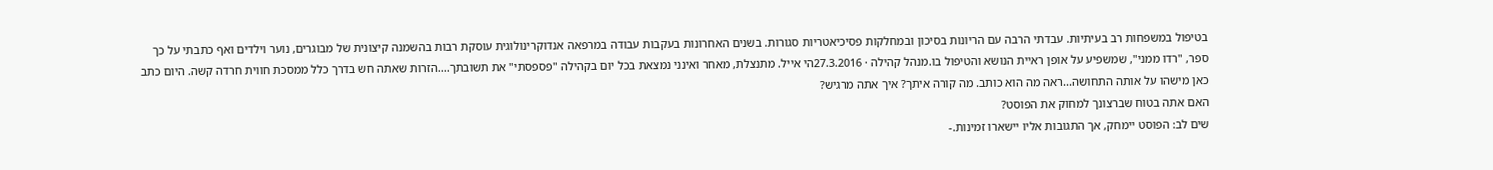בטיפול במשפחות רב בעיתיות. עבדתי הרבה עם הריונות בסיכון ובמחלקות פסיכיאטריות סגורות. בשנים האחרונות בעקבות עבודה במרפאה אנדוקרינולוגית עוסקת רבות בהשמנה קיצונית של מבוגרים, נוער וילדים ואף כתבתי על כך ספר, "רדו ממני", שמשפיע על אופן ראיית הנושא והטיפול בו.מנהל קהילה · 27.3.2016הי אייל. מתנצלת, מאחר ואינני נמצאת בכל יום בקהילה "פספסתי" את תשובתך....הזרות שאתה חש בדרך כלל ממסכת חווית חרדה קשה. היום כתב כאן מישהו על אותה התחושה...ראה מה הוא כותב. מה קורה איתך? איך אתה מרגיש?
האם אתה בטוח שברצונך למחוק את הפוסט?
שים לב: הפוסט יימחק, אך התגובות אליו יישארו זמינות.-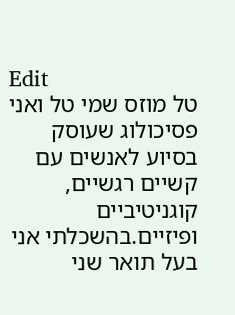Edit
טל מוזס שמי טל ואני פסיכולוג שעוסק בסיוע לאנשים עם קשיים רגשיים, קוגניטיביים ופיזיים.בהשכלתי אני בעל תואר שני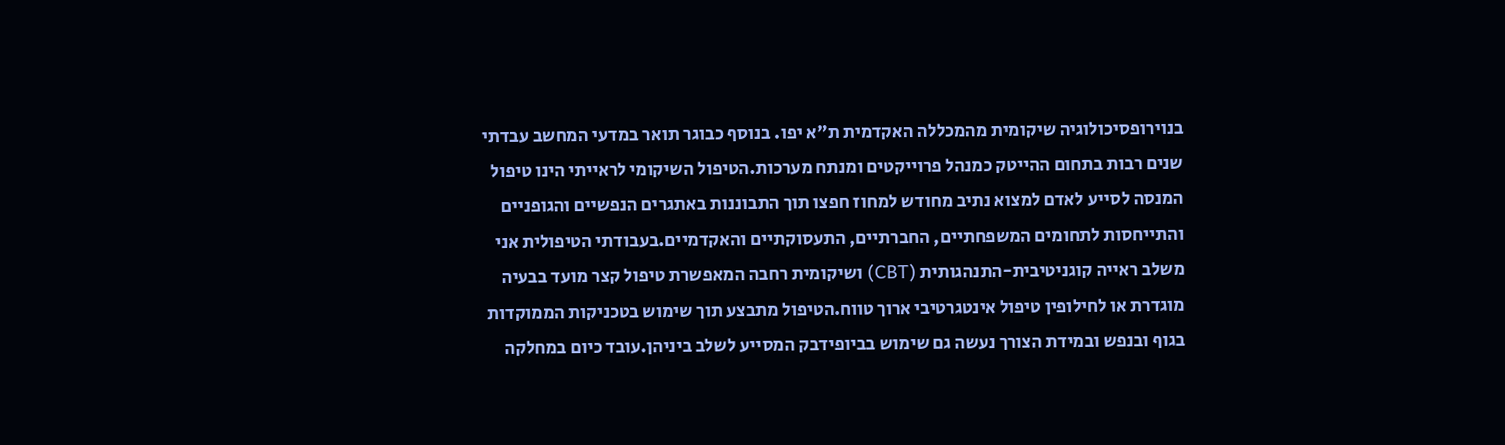בנוירופסיכולוגיה שיקומית מהמכללה האקדמית ת"א יפו. בנוסף כבוגר תואר במדעי המחשב עבדתי שנים רבות בתחום ההייטק כמנהל פרוייקטים ומנתח מערכות.הטיפול השיקומי לראייתי הינו טיפול המנסה לסייע לאדם למצוא נתיב מחודש למחוז חפצו תוך התבוננות באתגרים הנפשיים והגופניים והתייחסות לתחומים המשפחתיים, החברתיים, התעסוקתיים והאקדמיים.בעבודתי הטיפולית אני משלב ראייה קוגניטיבית-התנהגותית (CBT) ושיקומית רחבה המאפשרת טיפול קצר מועד בבעיה מוגדרת או לחילופין טיפול אינטגרטיבי ארוך טווח.הטיפול מתבצע תוך שימוש בטכניקות הממוקדות בגוף ובנפש ובמידת הצורך נעשה גם שימוש בביופידבק המסייע לשלב ביניהן.עובד כיום במחלקה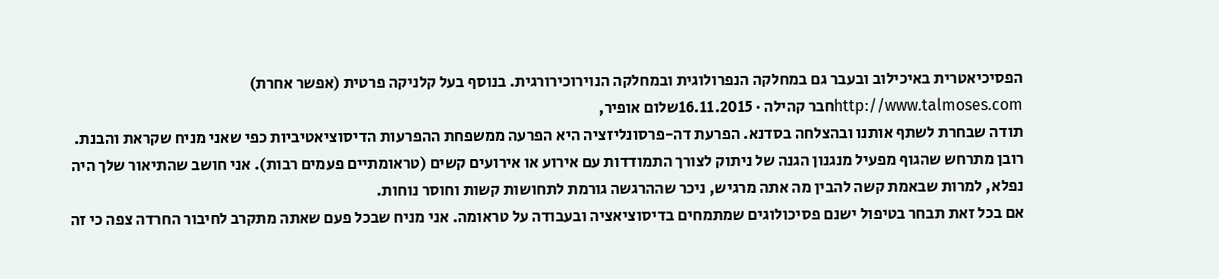הפסיכיאטרית באיכילוב ובעבר גם במחלקה הנפרולוגית ובמחלקה הנוירוכירורגית. בנוסף בעל קלניקה פרטית (אפשר אחרת) http://www.talmoses.comחבר קהילה · 16.11.2015שלום אופיר,
תודה שבחרת לשתף אותנו ובהצלחה בסדנא. הפרעת דה-פרסונליזציה היא הפרעה ממשפחת ההפרעות הדיסוציאטיביות כפי שאני מניח שקראת והבנת. רובן מתרחש שהגוף מפעיל מנגנון הגנה של ניתוק לצורך התמודדות עם אירוע או אירועים קשים (טראומתיים פעמים רבות). אני חושב שהתיאור שלך היה נפלא, למרות שבאמת קשה להבין מה אתה מרגיש, ניכר שההרגשה גורמת לתחושות קשות וחוסר נוחות.
אם בכל זאת תבחר בטיפול ישנם פסיכולוגים שמתמחים בדיסוציאציה ובעבודה על טראומה. אני מניח שבכל פעם שאתה מתקרב לחיבור החרדה צפה כי זה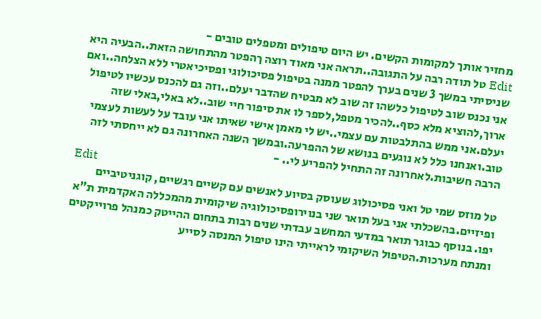מחזיר אותך למקומות הקשים. יש היום טיפולים ומטפלים טובים -
Edit טל תודה רבה על התגובה..תראה אני מאוד רוצה ךהפטר מהתחושה הזאת..הבעיה היא שניסיתי במשך 3 שנים בערך להפטר ממנה בטיפול פסיכולוגי ופסיכיאטרי ללא הצלחה..ואם אני נכנס שוב לטיפול כלשהו זה שוב לא מבטיח שהדבר יעלם..וזה גם להכנס עכשיו לטיפול ארוך,להוציא מלא כסף..להכיר מטפל,לספר לו את סיפור חיי שוב..לא באלי,באלי שזה יעלם.אני ממש בהתלבטות עם עצמי..יש לי מאמן אישי שאיתו אני עובד על לעשות לעצמי טוב.ואנחנו כלל לא נוגעים בנושא של ההפרעה.ובמשך השנה האחרונה גם לא ייחסתי לזה הרבה חשיבות.לאחרונה זה התחיל להפריע לי.. -
Edit
טל מוזס שמי טל ואני פסיכולוג שעוסק בסיוע לאנשים עם קשיים רגשיים, קוגניטיביים ופיזיים.בהשכלתי אני בעל תואר שני בנוירופסיכולוגיה שיקומית מהמכללה האקדמית ת"א יפו. בנוסף כבוגר תואר במדעי המחשב עבדתי שנים רבות בתחום ההייטק כמנהל פרוייקטים ומנתח מערכות.הטיפול השיקומי לראייתי הינו טיפול המנסה לסייע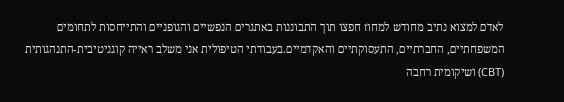לאדם למצוא נתיב מחודש למחוז חפצו תוך התבוננות באתגרים הנפשיים והגופניים והתייחסות לתחומים המשפחתיים, החברתיים, התעסוקתיים והאקדמיים.בעבודתי הטיפולית אני משלב ראייה קוגניטיבית-התנהגותית (CBT) ושיקומית רחבה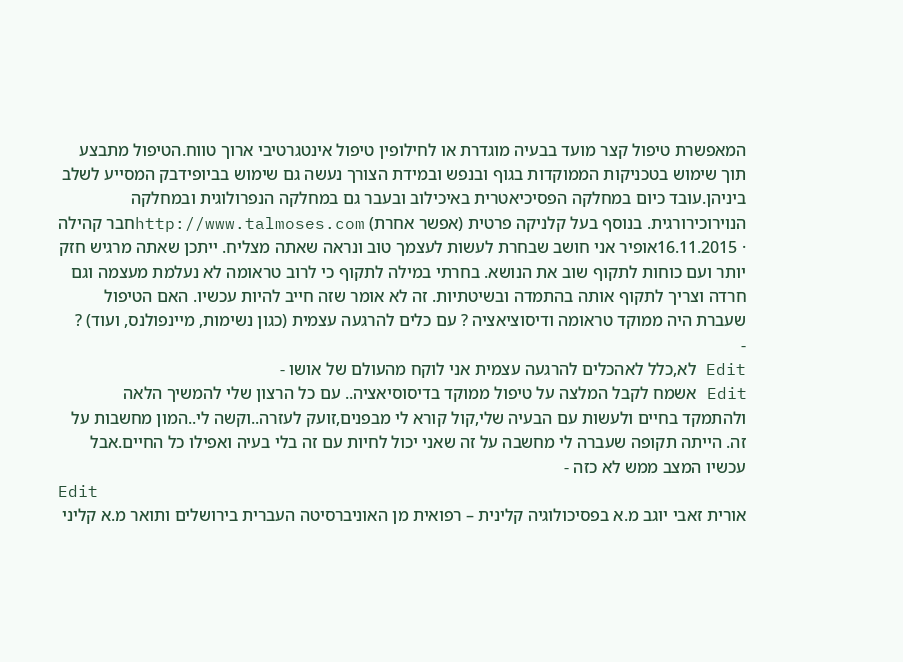המאפשרת טיפול קצר מועד בבעיה מוגדרת או לחילופין טיפול אינטגרטיבי ארוך טווח.הטיפול מתבצע תוך שימוש בטכניקות הממוקדות בגוף ובנפש ובמידת הצורך נעשה גם שימוש בביופידבק המסייע לשלב ביניהן.עובד כיום במחלקה הפסיכיאטרית באיכילוב ובעבר גם במחלקה הנפרולוגית ובמחלקה הנוירוכירורגית. בנוסף בעל קלניקה פרטית (אפשר אחרת) http://www.talmoses.comחבר קהילה · 16.11.2015אופיר אני חושב שבחרת לעשות לעצמך טוב ונראה שאתה מצליח. ייתכן שאתה מרגיש חזק יותר ועם כוחות לתקוף שוב את הנושא. בחרתי במילה לתקוף כי לרוב טראומה לא נעלמת מעצמה וגם חרדה וצריך לתקוף אותה בהתמדה ובשיטתיות. זה לא אומר שזה חייב להיות עכשיו. האם הטיפול שעברת היה ממוקד טראומה ודיסוציאציה ? עם כלים להרגעה עצמית (כגון נשימות, מיינפולנס, ועוד) ?
-
Edit לא,כלל לאהכלים להרגעה עצמית אני לוקח מהעולם של אושו -
Edit אשמח לקבל המלצה על טיפול ממוקד בדיסוסיאציה.. עם כל הרצון שלי להמשיך הלאה ולהתמקד בחיים ולעשות עם הבעיה שלי,קול קורא לי מבפנים,זועק לעזרה..וקשה לי..המון מחשבות על זה. הייתה תקופה שעברה לי מחשבה על זה שאני יכול לחיות עם זה בלי בעיה ואפילו כל החיים.אבל עכשיו המצב ממש לא כזה -
Edit
אורית זאבי יוגב מ.א בפסיכולוגיה קלינית – רפואית מן האוניברסיטה העברית בירושלים ותואר מ.א קליני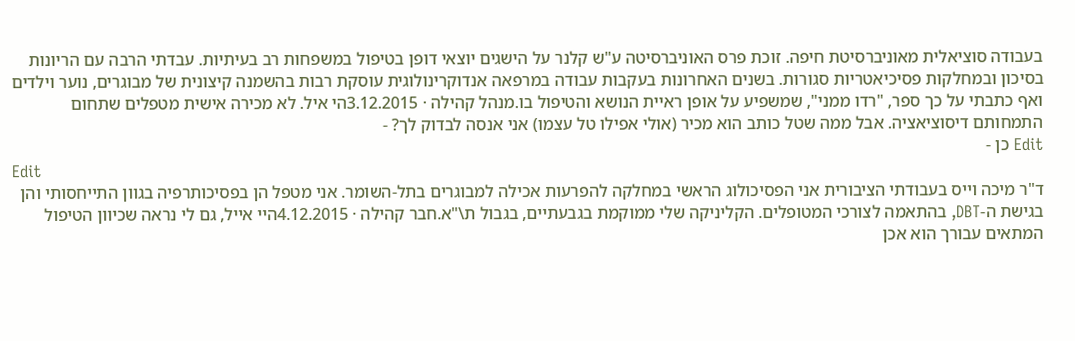בעבודה סוציאלית מאוניברסיטת חיפה. זוכת פרס האוניברסיטה ע"ש קלנר על הישגים יוצאי דופן בטיפול במשפחות רב בעיתיות. עבדתי הרבה עם הריונות בסיכון ובמחלקות פסיכיאטריות סגורות. בשנים האחרונות בעקבות עבודה במרפאה אנדוקרינולוגית עוסקת רבות בהשמנה קיצונית של מבוגרים, נוער וילדים ואף כתבתי על כך ספר, "רדו ממני", שמשפיע על אופן ראיית הנושא והטיפול בו.מנהל קהילה · 3.12.2015הי איל. לא מכירה אישית מטפלים שתחום התמחותם דיסוציאציה. אבל ממה שטל כותב הוא מכיר (אולי אפילו טל עצמו) אני אנסה לבדוק לך? -
Edit כן -
Edit
ד"ר מיכה וייס בעבודתי הציבורית אני הפסיכולוג הראשי במחלקה להפרעות אכילה למבוגרים בתל-השומר. אני מטפל הן בפסיכותרפיה בגוון התייחסותי והן בגישת ה-DBT, בהתאמה לצורכי המטופלים. הקליניקה שלי ממוקמת בגבעתיים, בגבול ת\"א.חבר קהילה · 4.12.2015היי אייל, גם לי נראה שכיוון הטיפול המתאים עבורך הוא אכן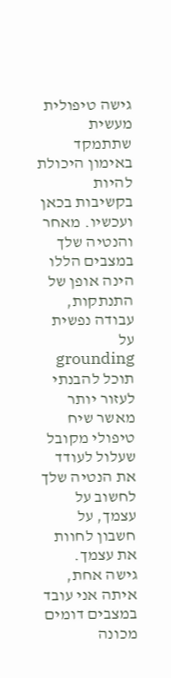גישה טיפולית מעשית שתתמקד באימון היכולת להיות בקשיבות בכאן ועכשיו. מאחר והנטיה שלך במצבים הללו הינה אופן של התנתקות, עבודה נפשית על grounding תוכל להבנתי לעזור יותר מאשר שיח טיפולי מקובל שעלול לעודד את הנטיה שלך לחשוב על עצמך, על חשבון לחוות את עצמך. גישה אחת, איתה אני עובד במצבים דומים מכונה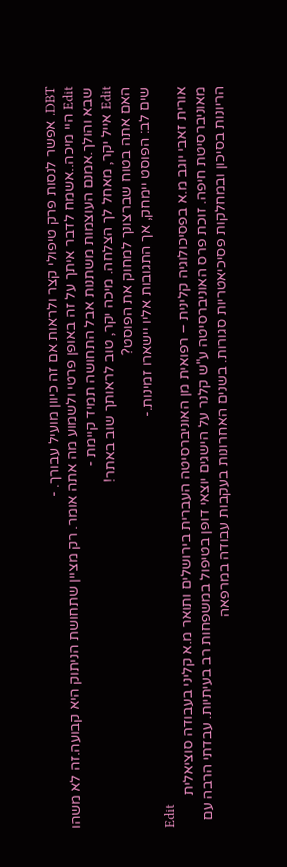DBT. אפשר לנסות פרק טיפולי קצר ולראות אם זה כיוון מועיל עבורך. -
Edit היי מיכה..אשמח לדבר איתך על זה באופן פרטי ולשמוע מה אתה אומר. רק מציין שתחושת הניתוק היא קבועה.זה לא משהו שבא והולך.אמנם העוצמות משתנות אבל התחושה תמיד קיימת -
Edit אייל יקר, מאחל לך הצלחה. מיכה יקר, טוב לראותך שוב באתר!
האם אתה בטוח שברצונך למחוק את הפוסט?
שים לב: הפוסט יימחק, אך התגובות אליו יישארו זמינות.-
Edit
אורית זאבי יוגב מ.א בפסיכולוגיה קלינית – רפואית מן האוניברסיטה העברית בירושלים ותואר מ.א קליני בעבודה סוציאלית מאוניברסיטת חיפה. זוכת פרס האוניברסיטה ע"ש קלנר על הישגים יוצאי דופן בטיפול במשפחות רב בעיתיות. עבדתי הרבה עם הריונות בסיכון ובמחלקות פסיכיאטריות סגורות. בשנים האחרונות בעקבות עבודה במרפאה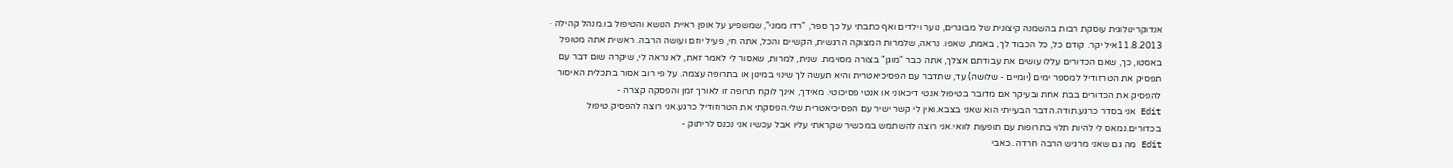אנדוקרינולוגית עוסקת רבות בהשמנה קיצונית של מבוגרים, נוער וילדים ואף כתבתי על כך ספר, "רדו ממני", שמשפיע על אופן ראיית הנושא והטיפול בו.מנהל קהילה · 11.8.2013איל יקר. קודם כל, כל הכבוד לך, באמת, שאפו. נראה, שלמרות המצוקה הרגשית, הקשיים והכל, אתה חי, פעיל יוזם ועושה הרבה. ראשית אתה מטופל באסטו, כך, שאם הכדורים עללו עושים את עבודתם אצלך, אתה כבר "מוגן" בצורה מסוימת. שנית, למרות, שאסור לי לאמר זאת, לא נראה לי, שיקרה שום דבר עם תפסיק את הטרזודיל למספר ימים (יומיים - שלושה) עד, שתדבר עם הפסיכיאטרית והיא תעשה לך שינוי במינון או בתרופה עצמה. על פי רוב אסור בתכלית האיסור להפסיק את הכדורים בבת אחת ובעיקר אם מדובר בטיפול אנטי דיכאוני או אנטי פסיכוטי. מאידך, אינך לוקח תרופה זו לאורך זמן והפסקה קצרה -
Edit אני בסדר כרגע.תודה.הדבר הבעייתי הוא שאני בצבא.ואין לי קשר ישיר עם הפסיכיאטרית שלי.הפסקתי את הטרוזודיל כרגע.אני רוצה להפסיק טיפול בכדורים.נמאס לי להיות תלוי בתרופות עם תופעות לוואי.אני רוצה להשתמש במכשיר שקראתי עליו אבל עכשיו אני נכנס לריתוק -
Edit מה גם שאני מרגיש הרבה חרדה..כאבי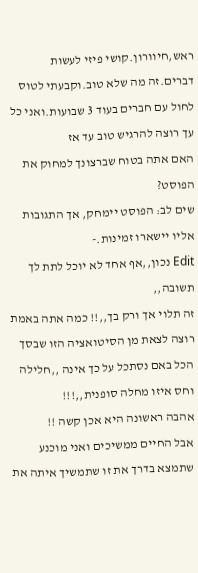ראש,חיוורון.קושי פיזי לעשות דברים.זה מה שלא טוב.וקבעתי לטוס לחול עם חברים בעוד 3 שבועות.ואני כל עך רוצה להרגיש טוב עד אז
האם אתה בטוח שברצונך למחוק את הפוסט?
שים לב: הפוסט יימחק, אך התגובות אליו יישארו זמינות.-
Edit נכון,,אף אחד לא יוכל לתת לך תשובה,,
זה תלוי אך ורק בך,,!! כמה אתה באמת רוצה לצאת מן הסיטואציה הזו שבסך הכל באם נסתכל על כך אינה ,,חלילה וחס איזו מחלה סופנית,,!!!
אהבה ראשונה היא אכן קשה !!
אבל החיים ממשיכים ואני מוכנע שתמצא בדרך את זו שתמשיך איתה את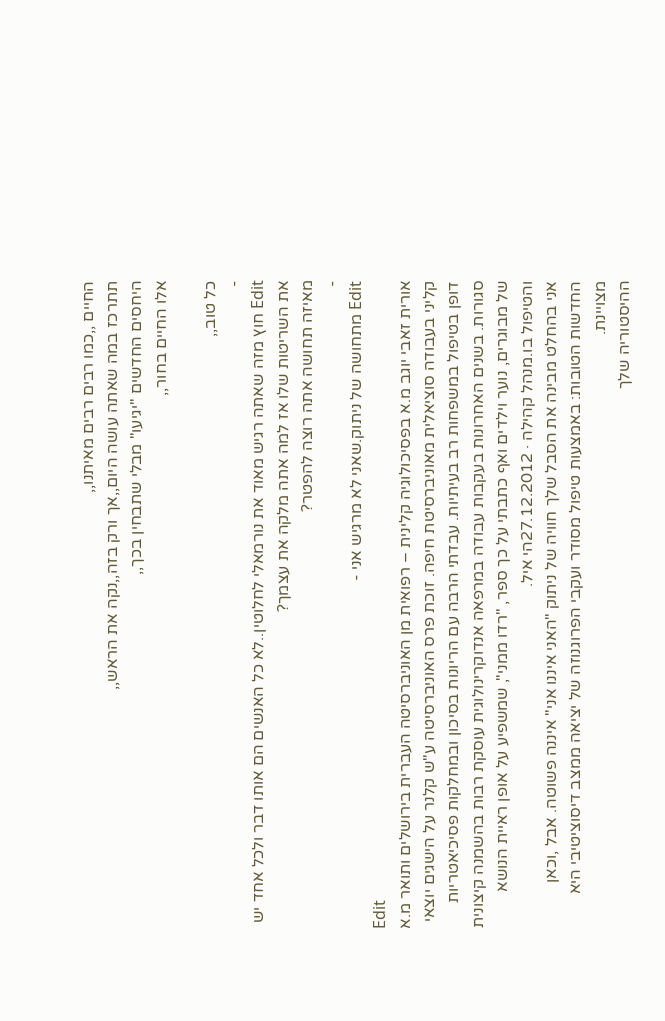החיים ,,כמו רבים רבים מאיתנו,,
תתרכז במה שאתה עושה היום,,אך ורק בזה,,נקה את הראש,,
היחסים החדשים "יגיעו" מבלי שתבחין בכך,,
אלו החיים בחור,,

כל טוב,,
-
Edit חוץ מזה שאתה רגיש מאוד את נורמאלי לחלוטין..לא כל האנשים הם אותו דבר ולכל אחד יש את השריטות שלו אז למה אתה מלקה את עצמך?
מאיזה תחושה אתה רוצה להפטר?
-
Edit מתחושה של ניתוק.שאני לא מרגיש אני -
Edit
אורית זאבי יוגב מ.א בפסיכולוגיה קלינית – רפואית מן האוניברסיטה העברית בירושלים ותואר מ.א קליני בעבודה סוציאלית מאוניברסיטת חיפה. זוכת פרס האוניברסיטה ע"ש קלנר על הישגים יוצאי דופן בטיפול במשפחות רב בעיתיות. עבדתי הרבה עם הריונות בסיכון ובמחלקות פסיכיאטריות סגורות. בשנים האחרונות בעקבות עבודה במרפאה אנדוקרינולוגית עוסקת רבות בהשמנה קיצונית של מבוגרים, נוער וילדים ואף כתבתי על כך ספר, "רדו ממני", שמשפיע על אופן ראיית הנושא והטיפול בו.מנהל קהילה · 27.12.2012הי איל.
אני בהחלט מבינה את הסבל שלך חוויה של ניתוק "האני איננו אני" איננה פשוטה. אבל ,וכאן החדשות הטובות: באמצעות טיפול מסודר ועקבי הפרוגנוזה של יציאה ממצב דיסוציטיבי היא מצויינת.
ההיסטוריה שלך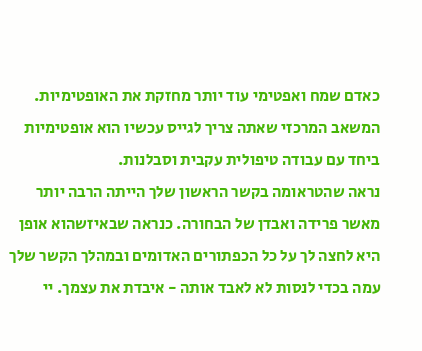כאדם שמח ואפטימי עוד יותר מחזקת את האופטימיות.
המשאב המרכזי שאתה צריך לגייס עכשיו הוא אופטימיות ביחד עם עבודה טיפולית עקבית וסבלנות.
נראה שהטראומה בקשר הראשון שלך הייתה הרבה יותר מאשר פרידה ואבדן של הבחורה. כנראה שבאיזשהוא אופן היא לחצה לך על כל הכפתורים האדומים ובמהלך הקשר שלך עמה בכדי לנסות לא לאבד אותה - איבדת את עצמך. יי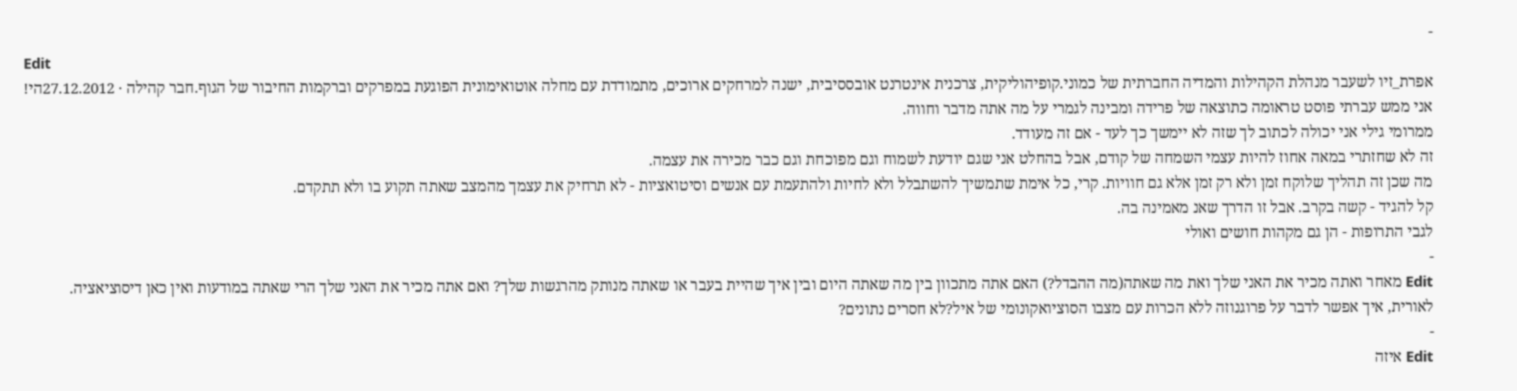-
Edit
אפרת_זיו לשעבר מנהלת הקהילות והמדיה החברתית של כמוני.קופיהוליקית, צרכנית אינטרנט אובססיבית, ישנה למרחקים ארוכים, מתמודדת עם מחלה אוטואימונית הפוגעת במפרקים וברקמות החיבור של הגוף.חבר קהילה · 27.12.2012הי!
אני ממש עברתי פוסט טראומה כתוצאה של פרידה ומבינה לגמרי על מה אתה מדבר וחווה.
ממרומי גילי אני יכולה לכתוב לך שזה לא יימשך כך לעד - אם זה מעודד.
זה לא שחזתרי במאה אחוז להיות עצמי השמחה של קודם, אבל בהחלט אני שגם יודעת לשמוח וגם מפוכחת וגם כבר מכירה את עצמה.
מה שכן זה תהליך שלוקח זמן ולא רק זמן אלא גם חוויות. קרי, כל אימת שתמשיך להשתבלל ולא לחיות ולהתעמת עם אנשים וסיטואציות - לא תרחיק את עצמך מהמצב שאתה תקוע בו ולא תתקדם.
קל להגיד - קשה בקרב. אבל זו הדרך שאנ מאמינה בה.
לגבי התרופות - הן גם מקהות חושים ואולי
-
Edit מאחר ואתה מכיר את האני שלך ואת מה שאתה(מה ההבדל?) האם אתה מתכוון בין מה שאתה היום ובין איך שהיית בעבר או שאתה מנותק מהרגשות שלך? ואם אתה מכיר את האני שלך הרי שאתה במודעות ואין כאן דיסוציאציה.
לאורית, איך אפשר לדבר על פרוגנוזה ללא הכרות עם מצבו הסוציואקונומי של איל?לא חסרים נתונים?
-
Edit איזה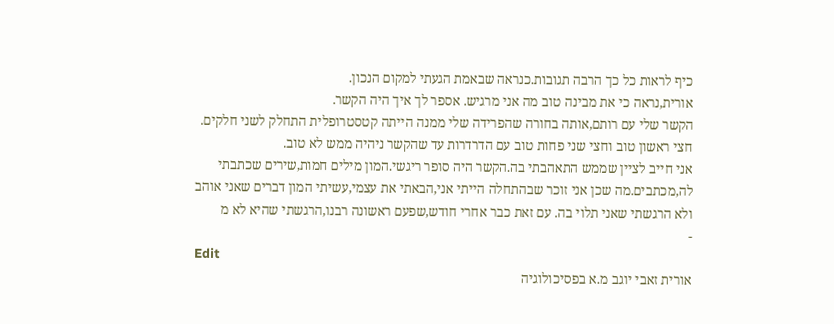כיף לראות כל כך הרבה תגובות.כנראה שבאמת הגעתי למקום הנכון.
אורית,נראה כי את מבינה טוב מה אני מרגיש. אספר לך איך היה הקשר.
הקשר שלי עם רותם,אותה בחורה שהפרידה שלי ממנה הייתה קטסטרופלית התחלק לשני חלקים.
חצי ראשון טוב וחצי שני פחות טוב עם הדרדרות עד שהקשר ניהיה ממש לא טוב.
אני חייב לציין שממש התאהבתי בה.הקשר היה סופר ריגשי.המון מילים חמות,שירים שכתבתי לה,מכתבים.מה שכן אני זוכר שבהתחלה הייתי אני,הבאתי את עצמי,עשיתי המון דברים שאני אוהב ולא הרגשתי שאני תלוי בה. עם זאת כבר אחרי חודש,שפעם ראשונה רבנו,הרגשתי שהיא לא מ
-
Edit
אורית זאבי יוגב מ.א בפסיכולוגיה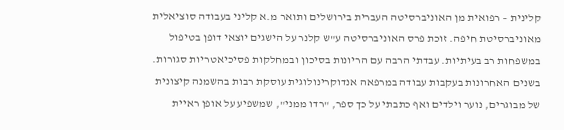קלינית – רפואית מן האוניברסיטה העברית בירושלים ותואר מ.א קליני בעבודה סוציאלית מאוניברסיטת חיפה. זוכת פרס האוניברסיטה ע"ש קלנר על הישגים יוצאי דופן בטיפול במשפחות רב בעיתיות. עבדתי הרבה עם הריונות בסיכון ובמחלקות פסיכיאטריות סגורות. בשנים האחרונות בעקבות עבודה במרפאה אנדוקרינולוגית עוסקת רבות בהשמנה קיצונית של מבוגרים, נוער וילדים ואף כתבתי על כך ספר, "רדו ממני", שמשפיע על אופן ראיית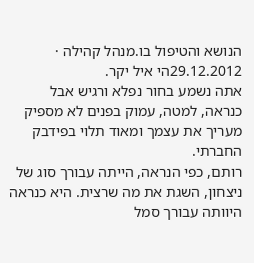הנושא והטיפול בו.מנהל קהילה · 29.12.2012הי איל יקר.
אתה נשמע בחור נפלא ורגיש אבל כנראה, למטה, עמוק בפנים לא מספיק מעריך את עצמך ומאוד תלוי בפידבק החברתי.
רותם, כפי הנראה, הייתה עבורך סוג של ניצחון, השגת את מה שרצית. היא כנראה היוותה עבורך סמל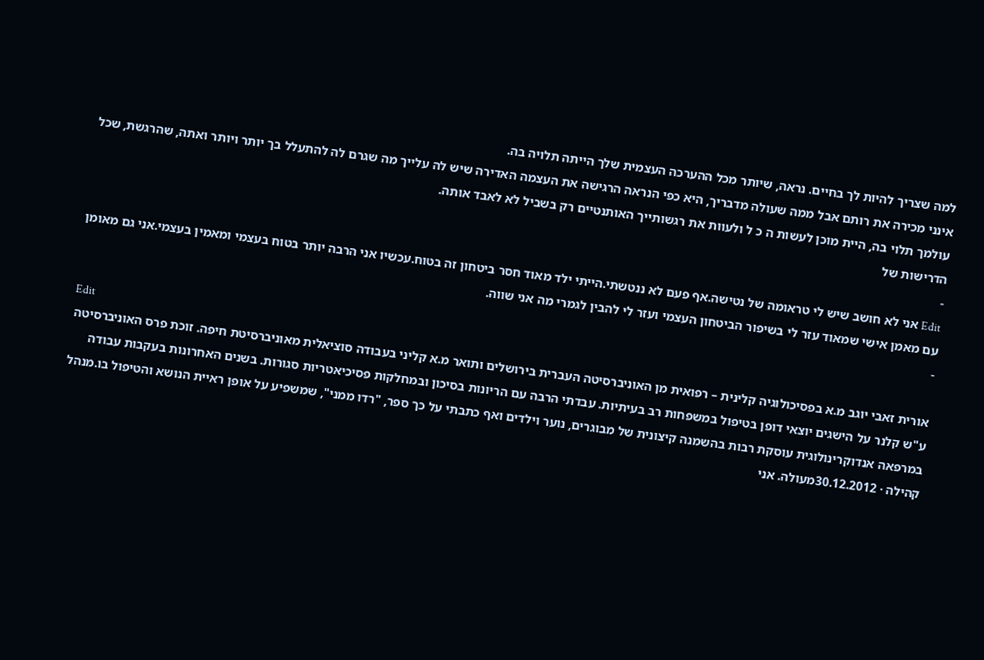למה שצריך להיות לך בחיים. נראה, שיותר מכל ההערכה העצמית שלך הייתה תלויה בה.
אינני מכירה את רותם אבל ממה שעולה מדבריך, היא כפי הנראה הרגישה את העצמה האדירה שיש לה עלייך מה שגרם לה להתעלל בך יותר ויותר ואתה, שהרגשת, שכל עולמך תלוי בה, היית מוכן לעשות ה כ ל ולעוות את רגשותייך האותנטיים רק בשביל לא לאבד אותה.
הדרישות של
-
Edit אני לא חושב שיש לי טראומה של נטישה.אף פעם לא ננטשתי.הייתי ילד מאוד חסר ביטחון זה בטוח.עכשיו אני הרבה יותר בטוח בעצמי ומאמין בעצמי.אני גם מאומן עם מאמן אישי שמאוד עזר לי בשיפור הביטחון העצמי ועזר לי להבין לגמרי מה אני שווה.
-
Edit
אורית זאבי יוגב מ.א בפסיכולוגיה קלינית – רפואית מן האוניברסיטה העברית בירושלים ותואר מ.א קליני בעבודה סוציאלית מאוניברסיטת חיפה. זוכת פרס האוניברסיטה ע"ש קלנר על הישגים יוצאי דופן בטיפול במשפחות רב בעיתיות. עבדתי הרבה עם הריונות בסיכון ובמחלקות פסיכיאטריות סגורות. בשנים האחרונות בעקבות עבודה במרפאה אנדוקרינולוגית עוסקת רבות בהשמנה קיצונית של מבוגרים, נוער וילדים ואף כתבתי על כך ספר, "רדו ממני", שמשפיע על אופן ראיית הנושא והטיפול בו.מנהל קהילה · 30.12.2012מעולה. אני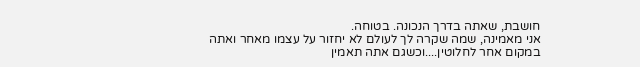חושבת, שאתה בדרך הנכונה. בטוחה.
אני מאמינה, שמה שקרה לך לעולם לא יחזור על עצמו מאחר ואתה במקום אחר לחלוטין....וכשגם אתה תאמין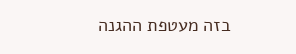בזה מעטפת ההגנה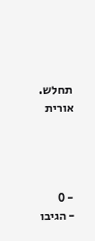תחלש.
אורית




- 0
- הגיבו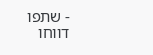- שתפו
דווחו